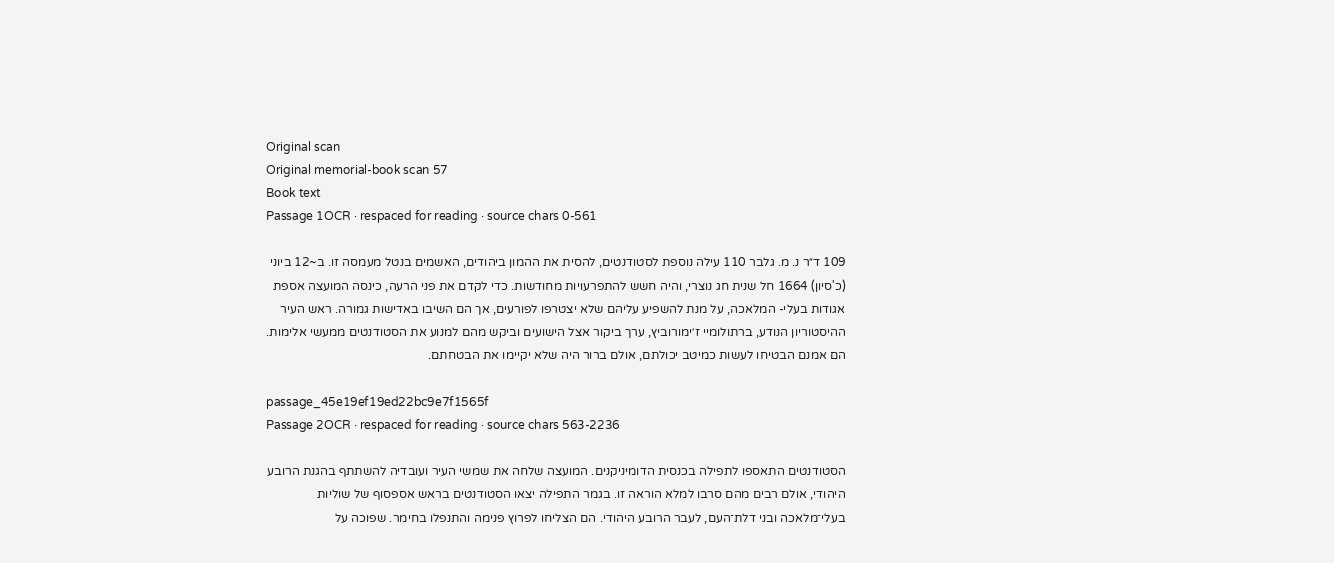Original scan
Original memorial-book scan 57
Book text
Passage 1OCR · respaced for reading · source chars 0-561

109 ד״ר נ. מ. גלבר 110 עילה נוספת לסטודנטים, להסית את ההמון ביהודים, האשמים בנטל מעמסה זו. ב~12 ביוני (כ'סיון) 1664 חל שנית חג נוצרי, והיה חשש להתפרעויות מחודשות. כדי לקדם את פני הרעה, כינסה המועצה אספת אגודות בעלי- המלאכה, על מנת להשפיע עליהם שלא יצטרפו לפורעים, אך הם השיבו באדישות גמורה. ראש העיר ההיסטוריון הנודע, ברתולומיי ז׳ימורוביץ, ערך ביקור אצל הישועים וביקש מהם למנוע את הסטודנטים ממעשי אלימות. הם אמנם הבטיחו לעשות כמיטב יכולתם, אולם ברור היה שלא יקיימו את הבטחתם.

passage_45e19ef19ed22bc9e7f1565f
Passage 2OCR · respaced for reading · source chars 563-2236

הסטודנטים התאספו לתפילה בכנסית הדומיניקנים. המועצה שלחה את שמשי העיר ועובדיה להשתתף בהגנת הרובע היהודי, אולם רבים מהם סרבו למלא הוראה זו. בגמר התפילה יצאו הסטודנטים בראש אספסוף של שוליות בעלי־מלאכה ובני דלת־העם, לעבר הרובע היהודי. הם הצליחו לפרוץ פנימה והתנפלו בחימר. שפוכה על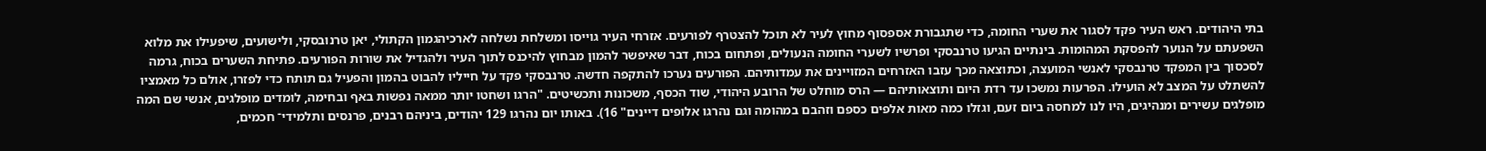בתי היהודים. ראש העיר פקד לסגור את שערי החומה, כדי שתגבורת אספסוף מחוץ לעיר לא תוכל להצטרף לפורעים. אזרחי העיר גוייסו ומשלחת נשלחה לארכיהגמון הקתולי, יאן טרנובסקי, ולישועים, שיפעילו את מלוא השפעתם על הנוער להפסקת המהומות. בינתיים הגיעו טרנבסקי ופרשיו לשערי החומה הנעולים, ופתחום בכוח, דבר שאיפשר להמון מבחוץ להיכנס לתוך העיר ולהגדיל את שורות הפורעים. פתיחת השערים בכוח, גרמה לסכסוך בין המפקד טרנבסקי לאנשי המועצה, וכתוצאה מכך עזבו האזרחים המזויינים את עמדותיהם. הפורעים נערכו להתקפה חדשה. טרנבסקי פקד על חייליו להבוט בהמון והפעיל גם תותח כדי לפזרו, אולם כל מאמציו להשתלט על המצב לא הועילו. הפרעות נמשכו עד רדת היום ותוצאותיהם — הרס מוחלט של הרובע היהודי, שוד הכסף, משכונות ותכשיטים. "הרגו ושחטו יותר ממאה נפשות באף ובחימה, לומדים מופלגים, אנשי שם המה מופלגים עשירים ומנהיגים, היו לנו למחסה ביום זעם, וגזלו כמה מאות אלפים כספם וזהבם במהומה וגם נהרגו אלופים דיינים" 16). באותו יום נהרגו 129 יהודים, ביניהם רבנים, פרנסים ותלמידי־ חכמים,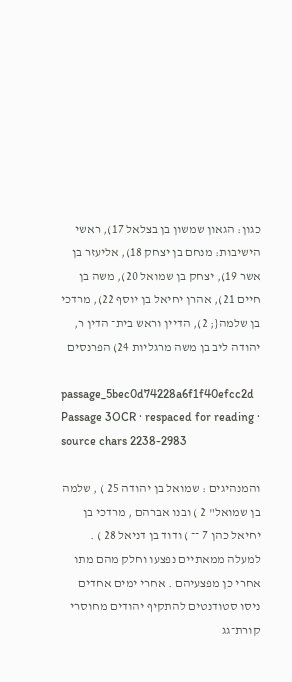כגון: הגאון שמשון בן בצלאל 17), ראשי הישיבות: מנחם בן יצחק 18), אליעזר בן אשר 19), יצחק בן שמואל 20), משה בן חיים 21), אהרן יחיאל בן יוסף 22), מרדכי בן שלמה{; 2), הדיין וראש בית־ הדין ר, יהודה ליב בן משה מרגליות 24) הפרנסים

passage_5bec0d74228a6f1f40efcc2d
Passage 3OCR · respaced for reading · source chars 2238-2983

והמנהיגים : שמואל בן יהודה 25 ) , שלמה בן שמואל" 2 ) ובנו אברהם , מרדכי בן יחיאל כהן 7 ־־ ) ודוד בן דניאל 28 ) . למעלה ממאתיים נפצעו וחלק מהם מתו אחרי כן מפצעיהם . אחרי ימים אחדים ניסו סטודנטים להתקיף יהודים מחוסרי קורת־גג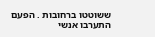ששוטטו ברחובות . הפעם התערבו אנשי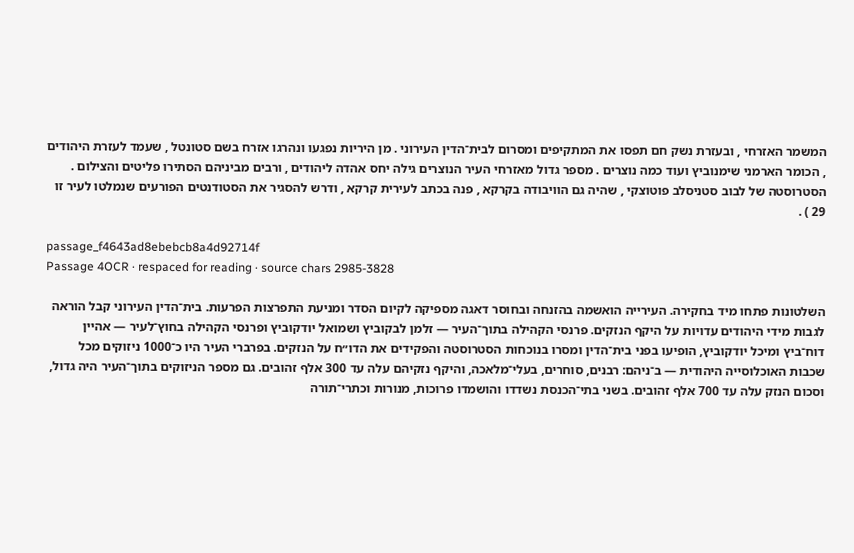המשמר האזרחי , ובעזרת נשק חם תפסו את המתקיפים ומסרום לבית־הדין העירוני . מן היריות נפגעו ונהרגו אזרח בשם סטונטל , שעמד לעזרת היהודים , הכומר הארמני שימנוביץ ועוד כמה נוצרים . מספר גדול מאזרחי העיר הנוצרים גילה יחס אהדה ליהודים , ורבים מביניהם הסתירו פליטים והצילום . הסטרוסטה של לבוב סטניסלב פוטוצקי , שהיה גם הוויבודה בקרקא , פנה בכתב לעירית קרקא , ודרש להסגיר את הסטודנטים הפורעים שנמלטו לעיר זו 29 ) .

passage_f4643ad8ebebcb8a4d92714f
Passage 4OCR · respaced for reading · source chars 2985-3828

השלטונות פתחו מיד בחקירה. העירייה הואשמה בהזנחה ובחוסר דאגה מספיקה לקיום הסדר ומניעת התפרצות הפרעות. בית־הדין העירוני קבל הוראה לגבות מידי היהודים עדויות על היקף הנזקים. פרנסי הקהילה בתוך־העיר — זלמן לבקוביץ ושמואל יודקוביץ ופרנסי הקהילה בחוץ־לעיר — אהיין דוח־ביץ ומיכל יודקוביץ, הופיעו בפני בית־הדין ומסרו בנוכחות הסטרוסטה והפקידים את הדו״ח על הנזקים. בפרברי העיר היו כ־1000 ניזוקים מכל שכבות האוכלוסייה היהודית — ב־ניהם: רבנים, סוחרים, בעלי־מלאכה, והיקף נזקיהם עלה עד 300 אלף זהובים. גם מספר הניזוקים בתוך־העיר היה גדול, וסכום הנזק עלה עד 700 אלף זהובים. בשני בתי־הכנסת נשדדו והושמדו פרוכות, מנורות וכתרי־תורה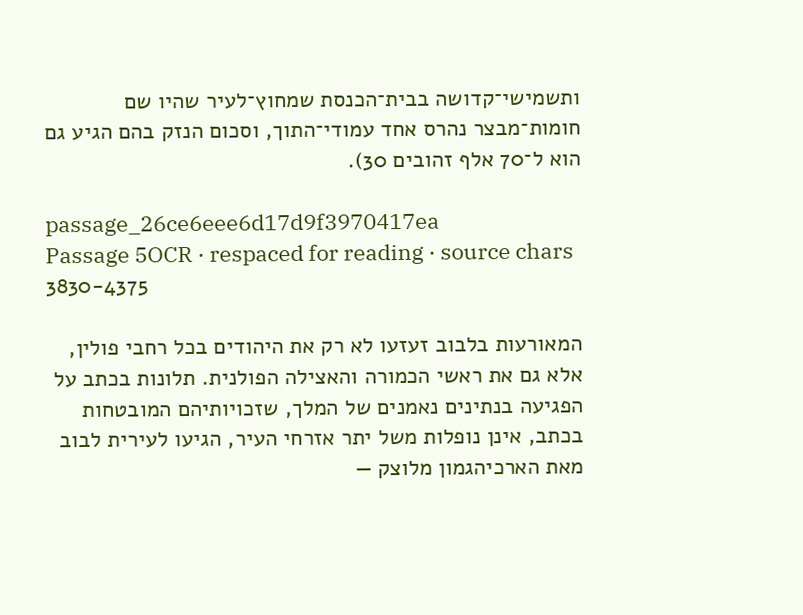ותשמישי־קדושה בבית־הכנסת שמחוץ־לעיר שהיו שם חומות־מבצר נהרס אחד עמודי־התוך, וסכום הנזק בהם הגיע גם הוא ל־70 אלף זהובים 30).

passage_26ce6eee6d17d9f3970417ea
Passage 5OCR · respaced for reading · source chars 3830-4375

המאורעות בלבוב זעזעו לא רק את היהודים בכל רחבי פולין, אלא גם את ראשי הכמורה והאצילה הפולנית. תלונות בכתב על הפגיעה בנתינים נאמנים של המלך, שזכויותיהם המובטחות בכתב, אינן נופלות משל יתר אזרחי העיר, הגיעו לעירית לבוב מאת הארכיהגמון מלוצק —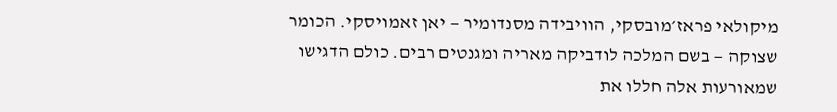מיקולאי פראז׳מובסקי, הוויבידה מסנדומיר — יאן זאמויסקי. הכומר שצוקה — בשם המלכה לודביקה מאריה ומגנטים רבים. כולם הדגישו שמאורעות אלה חללו את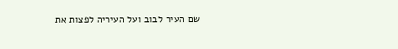שם העיר לבוב ועל העיריה לפצות את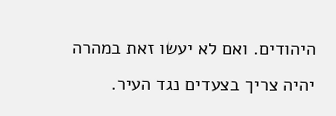היהודים. ואם לא יעשו זאת במהרה יהיה צריך בצעדים נגד העיר.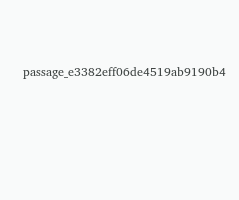passage_e3382eff06de4519ab9190b4